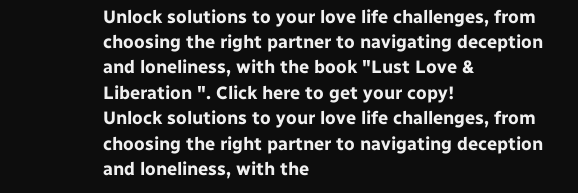Unlock solutions to your love life challenges, from choosing the right partner to navigating deception and loneliness, with the book "Lust Love & Liberation ". Click here to get your copy!
Unlock solutions to your love life challenges, from choosing the right partner to navigating deception and loneliness, with the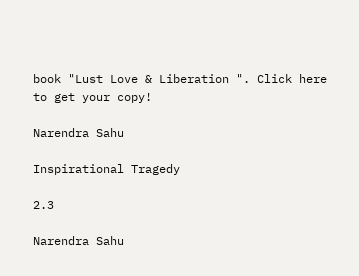book "Lust Love & Liberation ". Click here to get your copy!

Narendra Sahu

Inspirational Tragedy

2.3

Narendra Sahu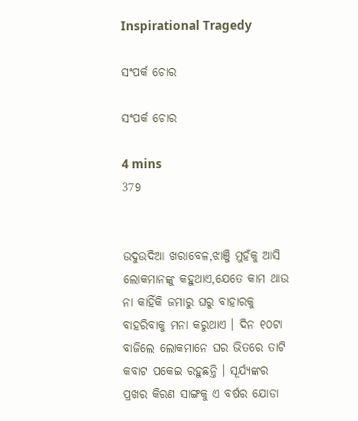Inspirational Tragedy

ସଂପର୍କ ଚୋର

ସଂପର୍କ ଚୋର

4 mins
379


ଉଦୁଉଦିଆ ଖରାବେଳ,ଝାଞ୍ଜି ମୁହଁକୁ ଆସି ଲୋକମାନଙ୍କୁ କହୁଥାଏ,ଯେତେ କାମ ଥାଉ ନା କାହିଁକି ଜମାରୁ ଘରୁ ବାହାରକୁ ବାହରିବାକୁ ମନା କରୁଥାଏ । ଦିନ ୧୦ଟା ବାଜିଲେ ଲୋକମାନେ ଘର ଭିତରେ ତାଟି କବାଟ ପକେଇ ରହୁଛନ୍ତି । ସୂର୍ଯ୍ୟଙ୍କର ପ୍ରଖର କିରଣ ସାଙ୍ଗକୁ ଏ ବର୍ଷର ଯୋଡା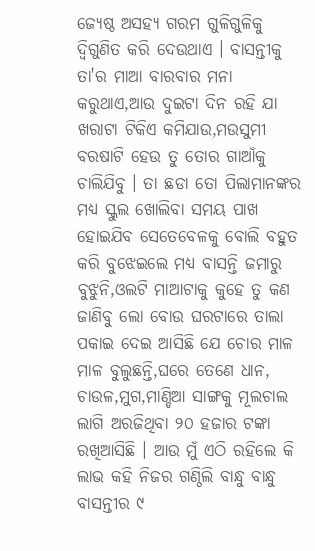ଜ୍ୟେଷ୍ଠ ଅସହ୍ୟ ଗରମ ଗୁଳିଗୁଳିକୁ ଦ୍ୱିଗୁଣିତ କରି ଦେଉଥାଏ । ବାସନ୍ତୀକୁ ତା'ର ମାଆ ବାରବାର ମନା କରୁଥାଏ,ଆଉ ଦୁଇଟା ଦିନ ରହି ଯା ଖରାଟା ଟିକିଏ କମିଯାଉ,ମଉସୁମୀ ବରଷାଟି ହେଉ ତୁ ତୋର ଗାଆଁକୁ ଚାଲିଯିବୁ । ତା ଛଡା ତୋ ପିଲାମାନଙ୍କର ମଧ୍ୟ ସ୍କୁଲ ଖୋଲିବା ସମୟ ପାଖ ହୋଇଯିବ ସେତେବେଳକୁ ବୋଲି ବହୁତ କରି ବୁଝେଇଲେ ମଧ୍ୟ ବାସନ୍ତି ଜମାରୁ ବୁଝୁନି,ଓଲଟି ମାଆଟାକୁ କୁହେ ତୁ କଣ ଜାଣିବୁ ଲୋ ବୋଉ ଘରଟାରେ ତାଲା ପକାଇ ଦେଇ ଆସିଛି ଯେ ଚୋର ମାଳ ମାଳ ବୁଲୁଛନ୍ତି,ଘରେ ତେଣେ ଧାନ, ଚାଉଳ,ମୁଗ,ମାଣ୍ଡିଆ ସାଙ୍ଗକୁ ମୂଲଚାଲ ଲାଗି ଅରଜିଥିବା ୨୦ ହଜାର ଟଙ୍କା ରଖିଆସିଛି । ଆଉ ମୁଁ ଏଠି ରହିଲେ କି ଲାଭ କହି ନିଜର ଗଣ୍ଠିଲି ବାନ୍ଧୁ ବାନ୍ଧୁ ବାସନ୍ତୀର ୯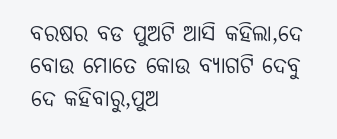ବରଷର ବଡ ପୁଅଟି ଆସି କହିଲା,ଦେ ବୋଉ ମୋତେ କୋଉ ବ୍ୟାଗଟି ଦେବୁ ଦେ କହିବାରୁ,ପୁଅ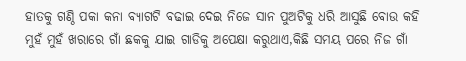ହାତକୁ ଗଣ୍ଠି ପକା କନା ବ୍ୟାଗଟି ବଢାଇ ଦେଇ ନିଜେ ସାନ ପୁଅଟିକୁ ଧରି ଆସୁଛି ବୋଉ କହି ମୁହଁ ମୁହଁ ଖରାରେ ଗାଁ ଛକକୁ ଯାଇ ଗାଡିକୁ ଅପେକ୍ଷା କରୁଥାଏ,କିଛି ସମୟ ପରେ ନିଜ ଗାଁ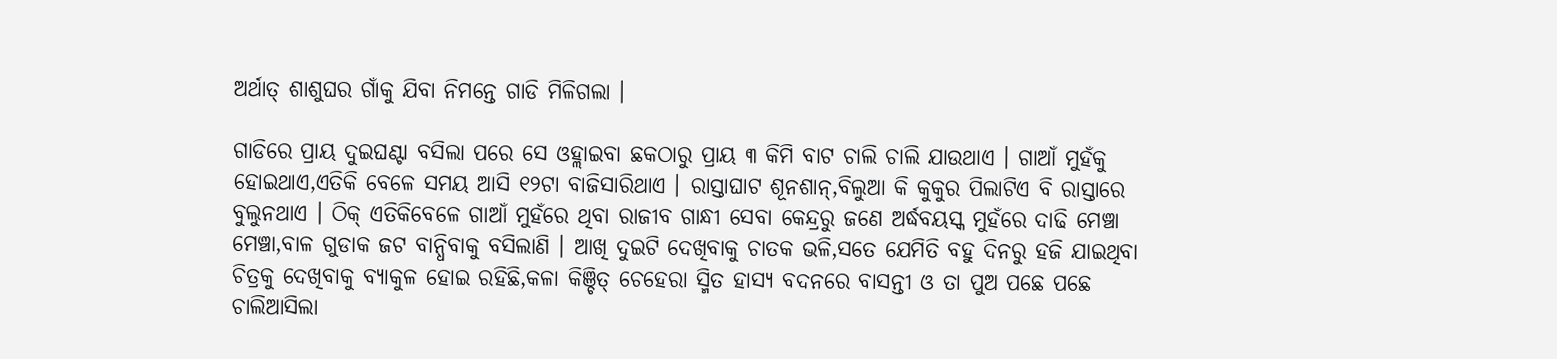ଅର୍ଥାତ୍ ଶାଶୁଘର ଗାଁକୁ ଯିବା ନିମନ୍ତେ ଗାଡି ମିଳିଗଲା ।

ଗାଡିରେ ପ୍ରାୟ ଦୁଇଘଣ୍ଟା ବସିଲା ପରେ ସେ ଓହ୍ଲାଇବା ଛକଠାରୁ ପ୍ରାୟ ୩ କିମି ବାଟ ଚାଲି ଚାଲି ଯାଉଥାଏ । ଗାଆଁ ମୁହଁକୁ ହୋଇଥାଏ,ଏତିକି ବେଳେ ସମୟ ଆସି ୧୨ଟା ବାଜିସାରିଥାଏ । ରାସ୍ତାଘାଟ ଶୂନଶାନ୍,ବିଲୁଆ କି କୁକୁର ପିଲାଟିଏ ବି ରାସ୍ତାରେ ବୁଲୁନଥାଏ । ଠିକ୍ ଏତିକିବେଳେ ଗାଆଁ ମୁହଁରେ ଥିବା ରାଜୀବ ଗାନ୍ଧୀ ସେବା କେନ୍ଦ୍ରରୁ ଜଣେ ଅର୍ଦ୍ଧବୟସ୍କ ମୁହଁରେ ଦାଢି ମେଞ୍ଚା ମେଞ୍ଚା,ବାଳ ଗୁଡାକ ଜଟ ବାନ୍ଧିବାକୁ ବସିଲାଣି । ଆଖି ଦୁଇଟି ଦେଖିବାକୁ ଚାତକ ଭଳି,ସତେ ଯେମିତି ବହୁ ଦିନରୁ ହଜି ଯାଇଥିବା ଚିତ୍ରକୁ ଦେଖିବାକୁ ବ୍ୟାକୁଳ ହୋଇ ରହିଛି,କଳା କିଞ୍ଚିତ୍ ଚେହେରା ସ୍ମିତ ହାସ୍ୟ ବଦନରେ ବାସନ୍ତୀ ଓ ତା ପୁଅ ପଛେ ପଛେ ଚାଲିଆସିଲା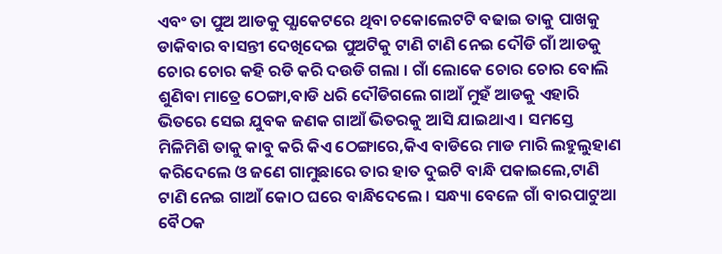ଏବଂ ତା ପୁଅ ଆଡକୁ ପ୍ଯାକେଟରେ ଥିବା ଚକୋଲେଟଟି ବଢାଇ ତାକୁ ପାଖକୁ ଡାକିବାର ବାସନ୍ତୀ ଦେଖିଦେଇ ପୁଅଟିକୁ ଟାଣି ଟାଣି ନେଇ ଦୌଡି ଗାଁ ଆଡକୁ ଚୋର ଚୋର କହି ରଡି କରି ଦଉଡି ଗଲା । ଗାଁ ଲୋକେ ଚୋର ଚୋର ବୋଲି ଶୁଣିବା ମାତ୍ରେ ଠେଙ୍ଗା,ବାଡି ଧରି ଦୌଡିଗଲେ ଗାଆଁ ମୁହଁ ଆଡକୁ ଏହାରି ଭିତରେ ସେଇ ଯୁବକ ଜଣକ ଗାଆଁ ଭିତରକୁ ଆସି ଯାଇଥାଏ । ସମସ୍ତେ ମିଳିମିଶି ତାକୁ କାବୁ କରି କିଏ ଠେଙ୍ଗାରେ,କିଏ ବାଡିରେ ମାଡ ମାରି ଲହୁଲୁହାଣ କରିଦେଲେ ଓ ଜଣେ ଗାମୁଛାରେ ତାର ହାତ ଦୁଇଟି ବାନ୍ଧି ପକାଇଲେ,ଟାଣି ଟାଣି ନେଇ ଗାଆଁ କୋଠ ଘରେ ବାନ୍ଧିଦେଲେ । ସନ୍ଧ୍ୟା ବେଳେ ଗାଁ ବାରପାଟୁଆ ବୈଠକ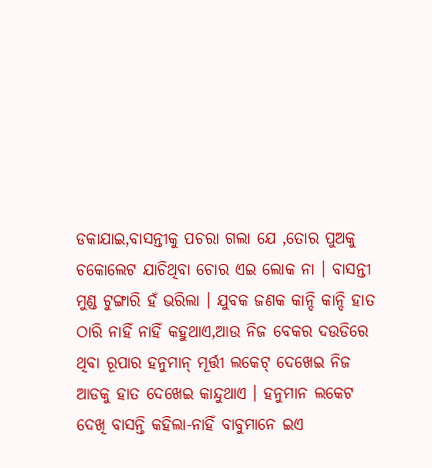ଡକାଯାଇ,ବାସନ୍ତୀକୁ ପଚରା ଗଲା ଯେ ,ତୋର ପୁଅକୁ ଚକୋଲେଟ ଯାଚିଥିବା ଚୋର ଏଇ ଲୋକ ନା । ବାସନ୍ତୀ ମୁଣ୍ଡ ଟୁଙ୍ଗାରି ହଁ ଭରିଲା । ଯୁବକ ଜଣକ କାନ୍ଦି କାନ୍ଦି ହାତ ଠାରି ନାହିଁ ନାହିଁ କହୁଥାଏ,ଆଉ ନିଜ ବେକର ଦଉଡିରେ ଥିବା ରୂପାର ହନୁମାନ୍ ମୂର୍ତ୍ତୀ ଲକେଟ୍ ଦେଖେଇ ନିଜ ଆଡକୁ ହାତ ଦେଖେଇ କାନ୍ଦୁଥାଏ । ହନୁମାନ ଲକେଟ ଦେଖି ବାସନ୍ତି କହିଲା-ନାହିଁ ବାବୁମାନେ ଇଏ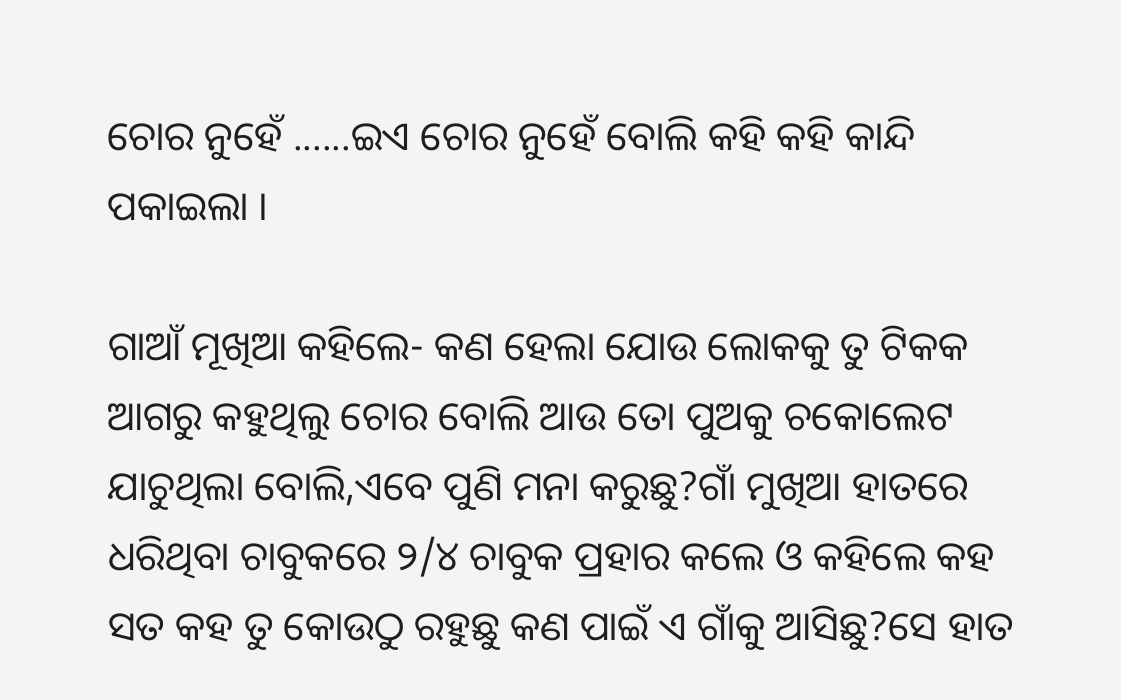ଚୋର ନୁହେଁ ......ଇଏ ଚୋର ନୁହେଁ ବୋଲି କହି କହି କାନ୍ଦି ପକାଇଲା ।

ଗାଆଁ ମୂଖିଆ କହିଲେ- କଣ ହେଲା ଯୋଉ ଲୋକକୁ ତୁ ଟିକକ ଆଗରୁ କହୁଥିଲୁ ଚୋର ବୋଲି ଆଉ ତୋ ପୁଅକୁ ଚକୋଲେଟ ଯାଚୁଥିଲା ବୋଲି,ଏବେ ପୁଣି ମନା କରୁଛୁ?ଗାଁ ମୁଖିଆ ହାତରେ ଧରିଥିବା ଚାବୁକରେ ୨/୪ ଚାବୁକ ପ୍ରହାର କଲେ ଓ କହିଲେ କହ ସତ କହ ତୁ କୋଉଠୁ ରହୁଛୁ କଣ ପାଇଁ ଏ ଗାଁକୁ ଆସିଛୁ?ସେ ହାତ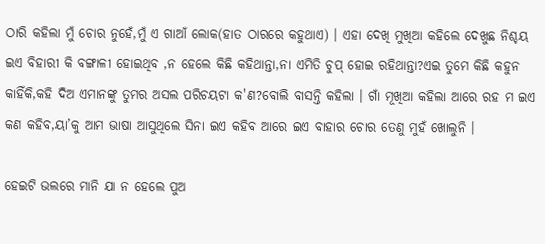ଠାରି କହିଲା ମୁଁ ଚୋର ନୁହେଁ,ମୁଁ ଏ ଗାଆଁ ଲୋକ(ହାତ ଠାରରେ କହୁଥାଏ) । ଏହା ଦେଖି ମୁଖିଆ କହିଲେ ଦେଖୁଛ ନିଶ୍ଚୟ ଇଏ ବିହାରୀ କି ବଙ୍ଗାଳୀ ହୋଇଥିବ ,ନ ହେଲେ କିଛି କହିଥାନ୍ତା,ନା ଏମିତି ଚୁପ୍ ହୋଇ ରହିଥାନ୍ତା?ଏଇ ତୁମେ କିଛି କହୁନ କାହିଁକି,କହି ଦିଅ ଏମାନଙ୍କୁ ତୁମର ଅସଲ ପରିଚୟଟା କ'ଣ?ବୋଲି ବାସନ୍ତି କହିଲା । ଗାଁ ମୂଖିଆ କହିଲା ଆରେ ରହ ମ ଇଏ କଣ କହିବ,ୟା’କୁ ଆମ ଭାଷା ଆସୁଥିଲେ ସିନା ଇଏ କହିବ ଆରେ ଇଏ ବାହାର ଚୋର ତେଣୁ ମୁହଁ ଖୋଲୁନି ।

ହେଇଟି ଭଲରେ ମାନି ଯା ନ ହେଲେ ପୁଅ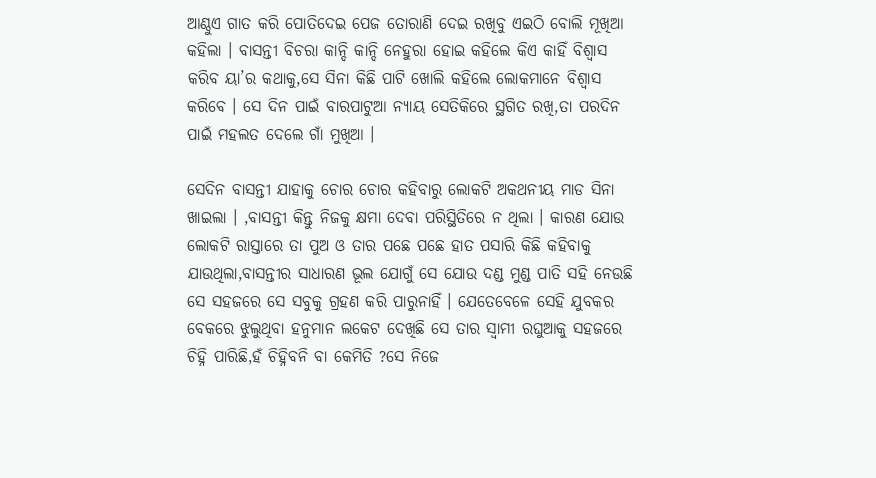ଆଣ୍ଠୁଏ ଗାତ କରି ପୋତିଦେଇ ପେଜ ତୋରାଣି ଦେଇ ରଖିବୁ ଏଇଠି ବୋଲି ମୂଖିଆ କହିଲା । ବାସନ୍ତୀ ବିଚରା କାନ୍ଦି କାନ୍ଦି ନେହୁରା ହୋଇ କହିଲେ କିଏ କାହିଁ ବିଶ୍ୱାସ କରିବ ୟା’ର କଥାକୁ,ସେ ସିନା କିଛି ପାଟି ଖୋଲି କହିଲେ ଲୋକମାନେ ବିଶ୍ୱାସ କରିବେ । ସେ ଦିନ ପାଇଁ ବାରପାଟୁଆ ନ୍ୟାୟ ସେତିକିରେ ସ୍ଥଗିତ ରଖି,ତା ପରଦିନ ପାଇଁ ମହଲତ ଦେଲେ ଗାଁ ମୁଖିଆ ।

ସେଦିନ ବାସନ୍ତୀ ଯାହାକୁ ଚୋର ଚୋର କହିବାରୁ ଲୋକଟି ଅକଥନୀୟ ମାଡ ସିନା ଖାଇଲା । ,ବାସନ୍ତୀ କିନ୍ତୁ ନିଜକୁ କ୍ଷମା ଦେବା ପରିସ୍ଥିତିରେ ନ ଥିଲା । କାରଣ ଯୋଉ ଲୋକଟି ରାସ୍ତାରେ ତା ପୁଅ ଓ ତାର ପଛେ ପଛେ ହାତ ପସାରି କିଛି କହିବାକୁ ଯାଉଥିଲା,ବାସନ୍ତୀର ସାଧାରଣ ଭୂଲ ଯୋଗୁଁ ସେ ଯୋଉ ଦଣ୍ଡ ମୁଣ୍ଡ ପାତି ସହି ନେଉଛି ସେ ସହଜରେ ସେ ସବୁକୁ ଗ୍ରହଣ କରି ପାରୁନାହିଁ । ଯେତେବେଳେ ସେହି ଯୁବକର ବେକରେ ଝୁଲୁଥିବା ହନୁମାନ ଲକେଟ ଦେଖିଛି ସେ ତାର ସ୍ୱାମୀ ରଘୁଆକୁ ସହଜରେ ଚିହ୍ନି ପାରିଛି,ହଁ ଚିହ୍ନିବନି ବା କେମିତି ?ସେ ନିଜେ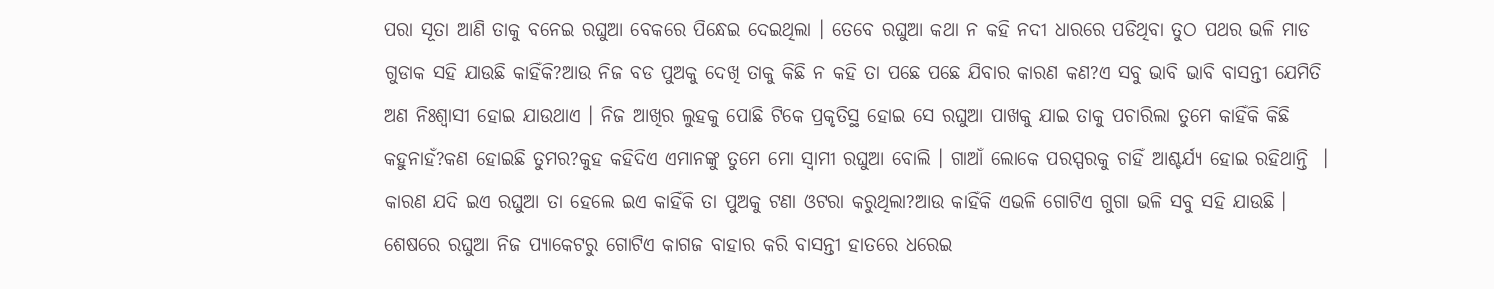ପରା ସୂତା ଆଣି ତାକୁ ବନେଇ ରଘୁଆ ବେକରେ ପିନ୍ଧେଇ ଦେଇଥିଲା । ତେବେ ରଘୁଆ କଥା ନ କହି ନଦୀ ଧାରରେ ପଡିଥିବା ତୁଠ ପଥର ଭଳି ମାଡ ଗୁଡାକ ସହି ଯାଉଛି କାହିଁକି?ଆଉ ନିଜ ବଡ ପୁଅକୁ ଦେଖି ତାକୁ କିଛି ନ କହି ତା ପଛେ ପଛେ ଯିବାର କାରଣ କଣ?ଏ ସବୁ ଭାବି ଭାବି ବାସନ୍ତୀ ଯେମିତି ଅଣ ନିଃଶ୍ୱାସୀ ହୋଇ ଯାଉଥାଏ । ନିଜ ଆଖିର ଲୁହକୁ ପୋଛି ଟିକେ ପ୍ରକୃତିସ୍ଥ ହୋଇ ସେ ରଘୁଆ ପାଖକୁ ଯାଇ ତାକୁ ପଚାରିଲା ତୁମେ କାହିଁକି କିଛି କହୁନାହଁ?କଣ ହୋଇଛି ତୁମର?କୁହ କହିଦିଏ ଏମାନଙ୍କୁ ତୁମେ ମୋ ସ୍ୱାମୀ ରଘୁଆ ବୋଲି । ଗାଆଁ ଲୋକେ ପରସ୍ପରକୁ ଚାହିଁ ଆଶ୍ଚର୍ଯ୍ୟ ହୋଇ ରହିଥାନ୍ତି  । କାରଣ ଯଦି ଇଏ ରଘୁଆ ତା ହେଲେ ଇଏ କାହିଁକି ତା ପୁଅକୁ ଟଣା ଓଟରା କରୁଥିଲା?ଆଉ କାହିଁକି ଏଭଳି ଗୋଟିଏ ଗୁଗା ଭଳି ସବୁ ସହି ଯାଉଛି । ଶେଷରେ ରଘୁଆ ନିଜ ପ୍ଯାକେଟରୁ ଗୋଟିଏ କାଗଜ ବାହାର କରି ବାସନ୍ତୀ ହାତରେ ଧରେଇ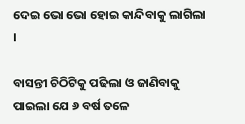ଦେଇ ଭୋ ଭୋ ହୋଇ କାନ୍ଦିବାକୁ ଲାଗିଲା ।

ବାସନ୍ତୀ ଚିଠିଟିକୁ ପଢିଲା ଓ ଜାଣିବାକୁ ପାଇଲା ଯେ ୬ ବର୍ଷ ତଳେ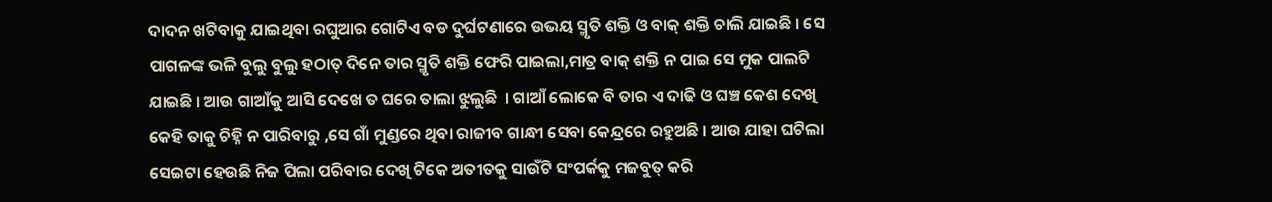ଦାଦନ ଖଟିବାକୁ ଯାଇଥିବା ରଘୁଆର ଗୋଟିଏ ବଡ ଦୁର୍ଘଟଣାରେ ଉଭୟ ସ୍ମୃତି ଶକ୍ତି ଓ ବାକ୍ ଶକ୍ତି ଚାଲି ଯାଇଛି । ସେ ପାଗଳଙ୍କ ଭଳି ବୁଲୁ ବୁଲୁ ହଠାତ୍ ଦିନେ ତାର ସ୍ମୃତି ଶକ୍ତି ଫେରି ପାଇଲା,ମାତ୍ର ବାକ୍ ଶକ୍ତି ନ ପାଇ ସେ ମୁକ ପାଲଟି ଯାଇଛି । ଆଉ ଗାଆଁକୁ ଆସି ଦେଖେ ତ ଘରେ ତାଲା ଝୁଲୁଛି  । ଗାଆଁ ଲୋକେ ବି ତାର ଏ ଦାଢି ଓ ଘଞ୍ଚ କେଶ ଦେଖି କେହି ତାକୁ ଚିହ୍ନି ନ ପାରିବାରୁ ,ସେ ଗାଁ ମୁଣ୍ଡରେ ଥିବା ରାଜୀବ ଗାନ୍ଧୀ ସେବା କେନ୍ଦ୍ରରେ ରହୁଅଛି । ଆଉ ଯାହା ଘଟିଲା ସେଇଟା ହେଉଛି ନିଜ ପିଲା ପରିବାର ଦେଖି ଟିକେ ଅତୀତକୁ ସାଉଁଟି ସଂପର୍କକୁ ମଜବୁତ୍ କରି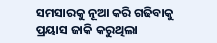ସମସାରକୁ ନୂଆ କରି ଗଢିବାକୁ ପ୍ରୟାସ ଜାକି କରୁଥିଲା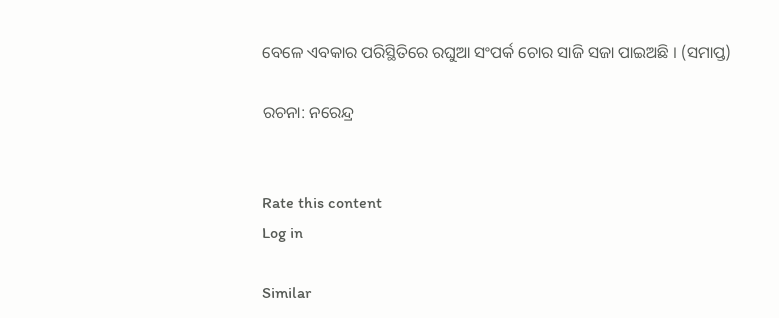ବେଳେ ଏବକାର ପରିସ୍ଥିତିରେ ରଘୁଆ ସଂପର୍କ ଚୋର ସାଜି ସଜା ପାଇଅଛି । (ସମାପ୍ତ)

ରଚନା: ନରେନ୍ଦ୍ର


Rate this content
Log in

Similar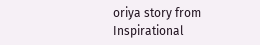oriya story from Inspirational